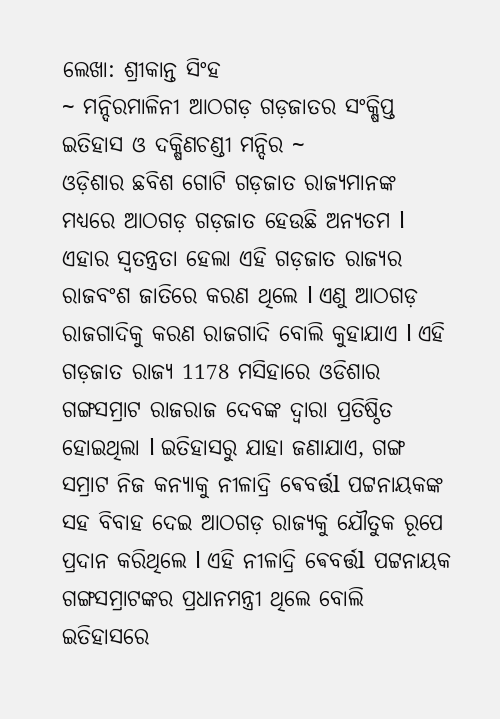ଲେଖା: ଶ୍ରୀକାନ୍ତ ସିଂହ
~ ମନ୍ଦିରମାଳିନୀ ଆଠଗଡ଼ ଗଡ଼ଜାତର ସଂକ୍ଷିପ୍ତ ଇତିହାସ ଓ ଦକ୍ଷିଣଚଣ୍ଡୀ ମନ୍ଦିର ~
ଓଡ଼ିଶାର ଛବିଶ ଗୋଟି ଗଡ଼ଜାତ ରାଜ୍ୟମାନଙ୍କ ମଧ୍ୟରେ ଆଠଗଡ଼ ଗଡ଼ଜାତ ହେଉଛି ଅନ୍ୟତମ l ଏହାର ସ୍ୱତନ୍ତ୍ରତା ହେଲା ଏହି ଗଡ଼ଜାତ ରାଜ୍ୟର ରାଜବଂଶ ଜାତିରେ କରଣ ଥିଲେ l ଏଣୁ ଆଠଗଡ଼ ରାଜଗାଦିକୁ କରଣ ରାଜଗାଦି ବୋଲି କୁହାଯାଏ l ଏହି ଗଡ଼ଜାତ ରାଜ୍ୟ 1178 ମସିହାରେ ଓଡିଶାର ଗଙ୍ଗସମ୍ରାଟ ରାଜରାଜ ଦେବଙ୍କ ଦ୍ୱାରା ପ୍ରତିଷ୍ଠିତ ହୋଇଥିଲା l ଇତିହାସରୁ ଯାହା ଜଣାଯାଏ, ଗଙ୍ଗ ସମ୍ରାଟ ନିଜ କନ୍ୟାକୁ ନୀଳାଦ୍ରି ଵେବର୍ତ୍ତl ପଟ୍ଟନାୟକଙ୍କ ସହ ବିବାହ ଦେଇ ଆଠଗଡ଼ ରାଜ୍ୟକୁ ଯୌତୁକ ରୂପେ ପ୍ରଦାନ କରିଥିଲେ l ଏହି ନୀଳାଦ୍ରି ଵେବର୍ତ୍ତl ପଟ୍ଟନାୟକ ଗଙ୍ଗସମ୍ରାଟଙ୍କର ପ୍ରଧାନମନ୍ତ୍ରୀ ଥିଲେ ବୋଲି ଇତିହାସରେ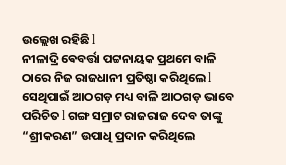ଉଲ୍ଲେଖ ରହିଛି l
ନୀଳାଦ୍ରି ଵେବର୍ତ୍ତା ପଟ୍ଟନାୟକ ପ୍ରଥମେ ବାଳି ଠାରେ ନିଜ ରାଜଧାନୀ ପ୍ରତିଷ୍ଠା କରିଥିଲେ l ସେଥିପାଇଁ ଆଠଗଡ଼ ମଧ୍ୟ ବାଳି ଆଠଗଡ଼ ଭାବେ ପରିଚିତ l ଗଙ୍ଗ ସମ୍ରାଟ ରାଜରାଜ ଦେବ ତାଙ୍କୁ “ଶ୍ରୀକରଣ” ଉପାଧି ପ୍ରଦାନ କରିଥିଲେ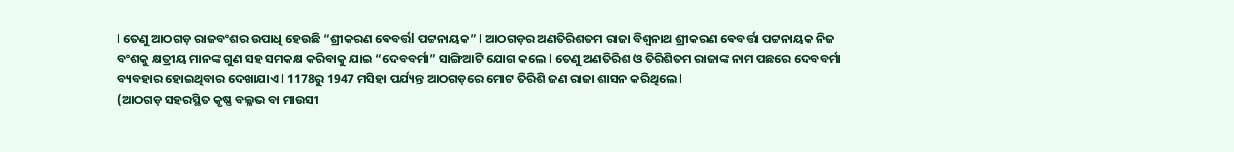l ତେଣୁ ଆଠଗଡ଼ ରାଜବଂଶର ଉପାଧି ହେଉଛି “ଶ୍ରୀକରଣ ଵେବର୍ତ୍ତl ପଟ୍ଟନାୟକ” l ଆଠଗଡ଼ର ଅଣତିରିଶତମ ରାଜା ବିଶ୍ୱନାଥ ଶ୍ରୀକରଣ ଵେବର୍ତ୍ତା ପଟ୍ଟନାୟକ ନିଜ ବଂଶକୁ କ୍ଷତ୍ରୀୟ ମାନଙ୍କ ଗୁଣ ସହ ସମକକ୍ଷ କରିବାକୁ ଯାଇ “ଦେବବର୍ମା” ସାଙ୍ଗିଆଟି ଯୋଗ କଲେ l ତେଣୁ ଅଣତିରିଶ ଓ ତିରିଶିତମ ରାଜାଙ୍କ ନାମ ପଛରେ ଦେବବର୍ମା ବ୍ୟବହାର ହୋଇଥିବାର ଦେଖାଯାଏ l 1178ରୁ 1947 ମସିହା ପର୍ଯ୍ୟନ୍ତ ଆଠଗଡ଼ରେ ମୋଟ ତିରିଶି ଜଣ ରାଜା ଶାସନ କରିଥିଲେ l
(ଆଠଗଡ଼ ସହରସ୍ଥିତ କୃଷ୍ଣ ବଲ୍ଳଭ ବା ମାଉସୀ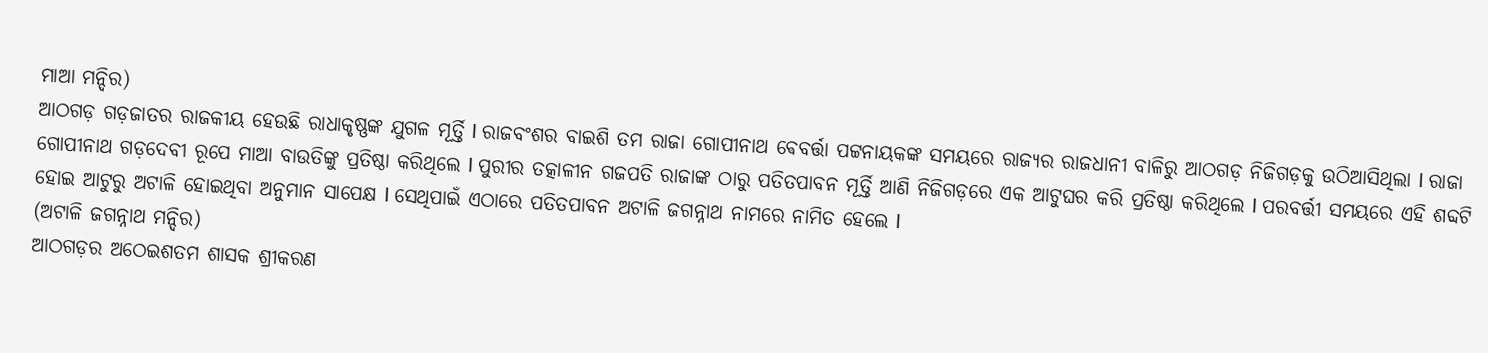ମାଆ ମନ୍ଦିର)
ଆଠଗଡ଼ ଗଡ଼ଜାତର ରାଜକୀୟ ହେଉଛି ରାଧାକୃଷ୍ଣଙ୍କ ଯୁଗଳ ମୂର୍ତ୍ତି l ରାଜବଂଶର ବାଇଶି ତମ ରାଜା ଗୋପୀନାଥ ଵେବର୍ତ୍ତା ପଟ୍ଟନାୟକଙ୍କ ସମୟରେ ରାଜ୍ୟର ରାଜଧାନୀ ବାଳିରୁ ଆଠଗଡ଼ ନିଜିଗଡ଼କୁ ଉଠିଆସିଥିଲା l ରାଜା ଗୋପୀନାଥ ଗଡ଼ଦେବୀ ରୂପେ ମାଆ ବାଉତିଙ୍କୁ ପ୍ରତିଷ୍ଠା କରିଥିଲେ l ପୁରୀର ତତ୍କାଳୀନ ଗଜପତି ରାଜାଙ୍କ ଠାରୁ ପତିତପାବନ ମୂର୍ତ୍ତି ଆଣି ନିଜିଗଡ଼ରେ ଏକ ଆଟୁଘର କରି ପ୍ରତିଷ୍ଠା କରିଥିଲେ l ପରବର୍ତ୍ତୀ ସମୟରେ ଏହି ଶବ୍ଦଟି ହୋଇ ଆଟୁରୁ ଅଟାଳି ହୋଇଥିବା ଅନୁମାନ ସାପେକ୍ଷ l ସେଥିପାଇଁ ଏଠାରେ ପତିତପାବନ ଅଟାଳି ଜଗନ୍ନାଥ ନାମରେ ନାମିତ ହେଲେ l
(ଅଟାଳି ଜଗନ୍ନାଥ ମନ୍ଦିର)
ଆଠଗଡ଼ର ଅଠେଇଶତମ ଶାସକ ଶ୍ରୀକରଣ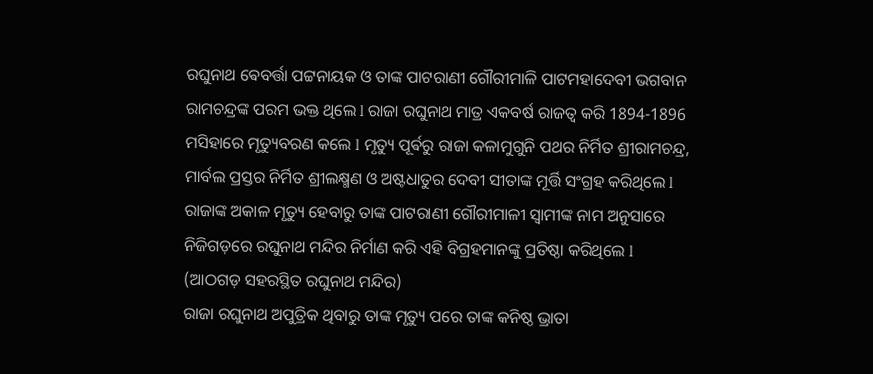ରଘୁନାଥ ଵେବର୍ତ୍ତା ପଟ୍ଟନାୟକ ଓ ତାଙ୍କ ପାଟରାଣୀ ଗୌରୀମାଳି ପାଟମହାଦେବୀ ଭଗବାନ ରାମଚନ୍ଦ୍ରଙ୍କ ପରମ ଭକ୍ତ ଥିଲେ l ରାଜା ରଘୁନାଥ ମାତ୍ର ଏକବର୍ଷ ରାଜତ୍ବ କରି 1894-1896 ମସିହାରେ ମୃତ୍ୟୁବରଣ କଲେ l ମୃତ୍ୟୁ ପୂର୍ଵରୁ ରାଜା କଳାମୁଗୁନି ପଥର ନିର୍ମିତ ଶ୍ରୀରାମଚନ୍ଦ୍ର, ମାର୍ବଲ ପ୍ରସ୍ତର ନିର୍ମିତ ଶ୍ରୀଲକ୍ଷ୍ମଣ ଓ ଅଷ୍ଟଧାତୁର ଦେବୀ ସୀତାଙ୍କ ମୂର୍ତ୍ତି ସଂଗ୍ରହ କରିଥିଲେ l ରାଜାଙ୍କ ଅକାଳ ମୃତ୍ୟୁ ହେବାରୁ ତାଙ୍କ ପାଟରାଣୀ ଗୌରୀମାଳୀ ସ୍ୱାମୀଙ୍କ ନାମ ଅନୁସାରେ ନିଜିଗଡ଼ରେ ରଘୁନାଥ ମନ୍ଦିର ନିର୍ମାଣ କରି ଏହି ବିଗ୍ରହମାନଙ୍କୁ ପ୍ରତିଷ୍ଠା କରିଥିଲେ l
(ଆଠଗଡ଼ ସହରସ୍ଥିତ ରଘୁନାଥ ମନ୍ଦିର)
ରାଜା ରଘୁନାଥ ଅପୁତ୍ରିକ ଥିବାରୁ ତାଙ୍କ ମୃତ୍ୟୁ ପରେ ତାଙ୍କ କନିଷ୍ଠ ଭ୍ରାତା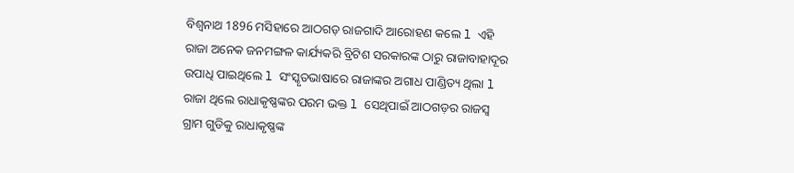ବିଶ୍ୱନାଥ 1896 ମସିହାରେ ଆଠଗଡ଼ ରାଜଗାଦି ଆରୋହଣ କଲେ l ଏହି ରାଜା ଅନେକ ଜନମଙ୍ଗଳ କାର୍ଯ୍ୟକରି ବ୍ରିଟିଶ ସରକାରଙ୍କ ଠାରୁ ରାଜାବାହାଦୂର ଉପାଧି ପାଇଥିଲେ l ସଂସ୍କୃତଭାଷାରେ ରାଜାଙ୍କର ଅଗାଧ ପାଣ୍ଡିତ୍ୟ ଥିଲା l ରାଜା ଥିଲେ ରାଧାକୃଷ୍ଣଙ୍କର ପରମ ଭକ୍ତ l ସେଥିପାଇଁ ଆଠଗଡ଼ର ରାଜସ୍ବ ଗ୍ରାମ ଗୁଡିକୁ ରାଧାକୃଷ୍ଣଙ୍କ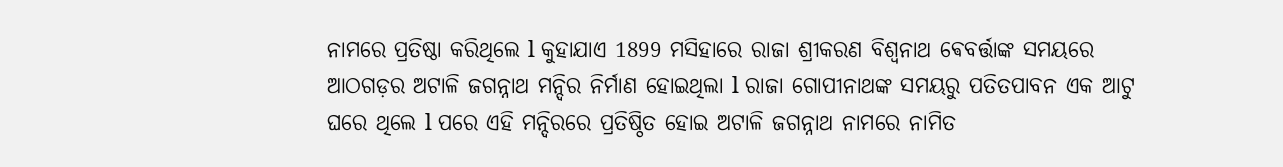ନାମରେ ପ୍ରତିଷ୍ଠା କରିଥିଲେ l କୁହାଯାଏ 1899 ମସିହାରେ ରାଜା ଶ୍ରୀକରଣ ବିଶ୍ୱନାଥ ଵେବର୍ତ୍ତାଙ୍କ ସମୟରେ ଆଠଗଡ଼ର ଅଟାଳି ଜଗନ୍ନାଥ ମନ୍ଦିର ନିର୍ମାଣ ହୋଇଥିଲା l ରାଜା ଗୋପୀନାଥଙ୍କ ସମୟରୁ ପତିତପାବନ ଏକ ଆଟୁ ଘରେ ଥିଲେ l ପରେ ଏହି ମନ୍ଦିରରେ ପ୍ରତିଷ୍ଠିତ ହୋଇ ଅଟାଳି ଜଗନ୍ନାଥ ନାମରେ ନାମିତ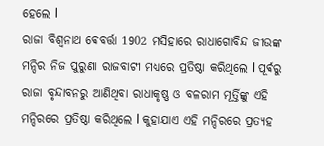ହେଲେ l
ରାଜା ବିଶ୍ୱନାଥ ଵେବର୍ତ୍ତା 1902 ମସିହାରେ ରାଧାଗୋବିନ୍ଦ ଜୀଉଙ୍କ ମନ୍ଦିର ନିଜ ପୁରୁଣା ରାଜବାଟୀ ମଧ୍ୟରେ ପ୍ରତିଷ୍ଠା କରିଥିଲେ l ପୂର୍ଵରୁ ରାଜା ବୃନ୍ଦାବନରୁ ଆଣିଥିବା ରାଧାକୃଷ୍ଣ ଓ ବଳରାମ ମୂର୍ତ୍ତିଙ୍କୁ ଏହି ମନ୍ଦିରରେ ପ୍ରତିଷ୍ଠା କରିଥିଲେ l କୁହାଯାଏ ଏହି ମନ୍ଦିରରେ ପ୍ରତ୍ୟହ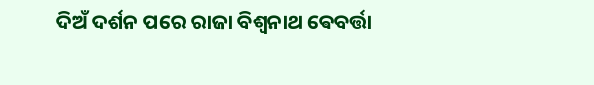ଦିଅଁ ଦର୍ଶନ ପରେ ରାଜା ବିଶ୍ୱନାଥ ଵେବର୍ତ୍ତା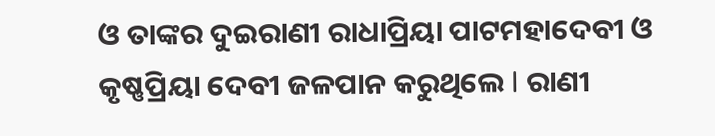ଓ ତାଙ୍କର ଦୁଇରାଣୀ ରାଧାପ୍ରିୟା ପାଟମହାଦେବୀ ଓ କୃଷ୍ଣପ୍ରିୟା ଦେବୀ ଜଳପାନ କରୁଥିଲେ l ରାଣୀ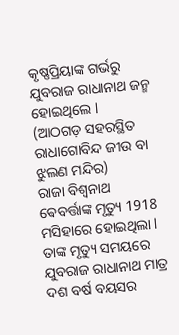କୃଷ୍ଣପ୍ରିୟାଙ୍କ ଗର୍ଭରୁ ଯୁବରାଜ ରାଧାନାଥ ଜନ୍ମ ହୋଇଥିଲେ l
(ଆଠଗଡ଼ ସହରସ୍ଥିତ ରାଧାଗୋବିନ୍ଦ ଜୀଉ ବା ଝୁଲଣ ମନ୍ଦିର)
ରାଜା ବିଶ୍ୱନାଥ ଵେବର୍ତ୍ତାଙ୍କ ମୃତ୍ୟୁ 1918 ମସିହାରେ ହୋଇଥିଲା l ତାଙ୍କ ମୃତ୍ୟୁ ସମୟରେ ଯୁବରାଜ ରାଧାନାଥ ମାତ୍ର ଦଶ ବର୍ଷ ବୟସର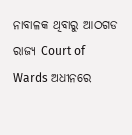ନାବାଳକ ଥିବାରୁ ଆଠଗଡ ରାଜ୍ୟ Court of Wards ଅଧୀନରେ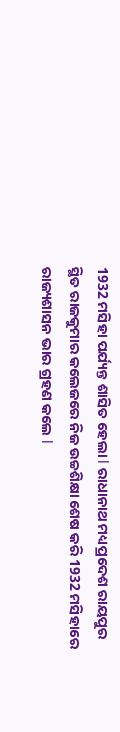1932 ମସିହା ପର୍ଯ୍ୟନ୍ତ ଶାସିତ ହେଲା l ରାଧାନାଥ ମଧ୍ୟପ୍ରଦେଶ ରାୟପୁର ସ୍ଥିତ ରାଜକୁମାର କଲେଜରେ ନିଜ ଉଚ୍ଚଶିକ୍ଷା ଶେଷ କରି 1932 ମସିହାରେ ରାଜ୍ୟଶାସନ ଭାର ଗ୍ରହଣ କଲେ l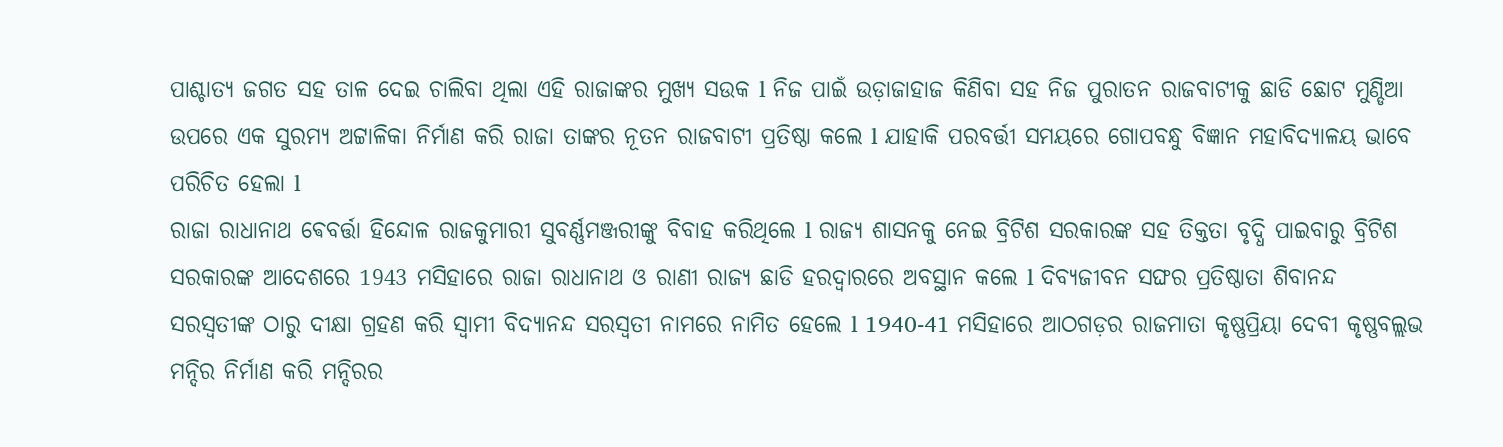ପାଶ୍ଚାତ୍ୟ ଜଗତ ସହ ତାଳ ଦେଇ ଚାଲିବା ଥିଲା ଏହି ରାଜାଙ୍କର ମୁଖ୍ୟ ସଉକ l ନିଜ ପାଇଁ ଉଡ଼ାଜାହାଜ କିଣିବା ସହ ନିଜ ପୁରାତନ ରାଜବାଟୀକୁ ଛାଡି ଛୋଟ ମୁଣ୍ଡିଆ ଉପରେ ଏକ ସୁରମ୍ୟ ଅଟ୍ଟାଳିକା ନିର୍ମାଣ କରି ରାଜା ତାଙ୍କର ନୂତନ ରାଜବାଟୀ ପ୍ରତିଷ୍ଠା କଲେ l ଯାହାକି ପରବର୍ତ୍ତୀ ସମୟରେ ଗୋପବନ୍ଧୁ ବିଜ୍ଞାନ ମହାବିଦ୍ୟାଳୟ ଭାବେ ପରିଚିତ ହେଲା l
ରାଜା ରାଧାନାଥ ଵେବର୍ତ୍ତା ହିନ୍ଦୋଳ ରାଜକୁମାରୀ ସୁବର୍ଣ୍ଣମଞ୍ଜରୀଙ୍କୁ ବିବାହ କରିଥିଲେ l ରାଜ୍ୟ ଶାସନକୁ ନେଇ ବ୍ରିଟିଶ ସରକାରଙ୍କ ସହ ତିକ୍ତତା ବୃଦ୍ଧି ପାଇବାରୁ ବ୍ରିଟିଶ ସରକାରଙ୍କ ଆଦେଶରେ 1943 ମସିହାରେ ରାଜା ରାଧାନାଥ ଓ ରାଣୀ ରାଜ୍ୟ ଛାଡି ହରଦ୍ୱାରରେ ଅବସ୍ଥାନ କଲେ l ଦିବ୍ୟଜୀବନ ସଙ୍ଘର ପ୍ରତିଷ୍ଠାତା ଶିବାନନ୍ଦ ସରସ୍ବତୀଙ୍କ ଠାରୁ ଦୀକ୍ଷା ଗ୍ରହଣ କରି ସ୍ୱାମୀ ବିଦ୍ୟାନନ୍ଦ ସରସ୍ବତୀ ନାମରେ ନାମିତ ହେଲେ l 1940-41 ମସିହାରେ ଆଠଗଡ଼ର ରାଜମାତା କୃଷ୍ଣପ୍ରିୟା ଦେବୀ କୃଷ୍ଣବଲ୍ଲଭ ମନ୍ଦିର ନିର୍ମାଣ କରି ମନ୍ଦିରର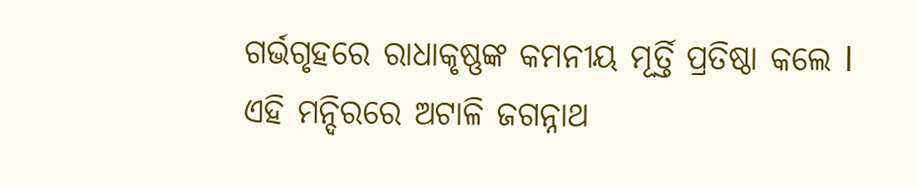ଗର୍ଭଗୃହରେ ରାଧାକୃଷ୍ଣଙ୍କ କମନୀୟ ମୂର୍ତ୍ତି ପ୍ରତିଷ୍ଠା କଲେ l ଏହି ମନ୍ଦିରରେ ଅଟାଳି ଜଗନ୍ନାଥ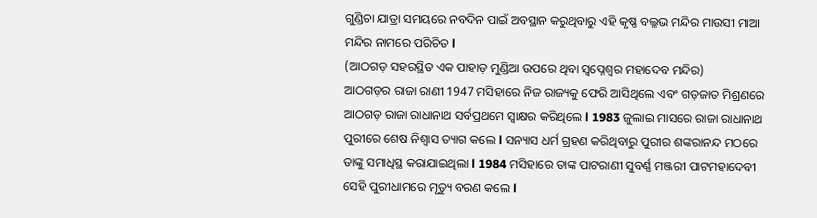ଗୁଣ୍ଡିଚା ଯାତ୍ରା ସମୟରେ ନବଦିନ ପାଇଁ ଅବସ୍ଥାନ କରୁଥିବାରୁ ଏହି କୃଷ୍ଣ ବଲ୍ଳଭ ମନ୍ଦିର ମାଉସୀ ମାଆ ମନ୍ଦିର ନାମରେ ପରିଚିତ l
(ଆଠଗଡ଼ ସହରସ୍ଥିତ ଏକ ପାହାଡ଼ ମୁଣ୍ଡିଆ ଉପରେ ଥିବା ସ୍ଵପ୍ନେଶ୍ଵର ମହାଦେବ ମନ୍ଦିର)
ଆଠଗଡ଼ର ରାଜା ରାଣୀ 1947 ମସିହାରେ ନିଜ ରାଜ୍ୟକୁ ଫେରି ଆସିଥିଲେ ଏବଂ ଗଡ଼ଜାତ ମିଶ୍ରଣରେ ଆଠଗଡ଼ ରାଜା ରାଧାନାଥ ସର୍ବପ୍ରଥମେ ସ୍ଵାକ୍ଷର କରିଥିଲେ l 1983 ଜୁଲାଇ ମାସରେ ରାଜା ରାଧାନାଥ ପୁରୀରେ ଶେଷ ନିଶ୍ୱାସ ତ୍ୟାଗ କଲେ l ସନ୍ୟାସ ଧର୍ମ ଗ୍ରହଣ କରିଥିବାରୁ ପୁରୀର ଶଙ୍କରାନନ୍ଦ ମଠରେ ତାଙ୍କୁ ସମାଧିସ୍ଥ କରାଯାଇଥିଲା l 1984 ମସିହାରେ ତାଙ୍କ ପାଟରାଣୀ ସୁବର୍ଣ୍ଣ ମଞ୍ଜରୀ ପାଟମହାଦେବୀ ସେହି ପୁରୀଧାମରେ ମୃତ୍ୟୁ ବରଣ କଲେ l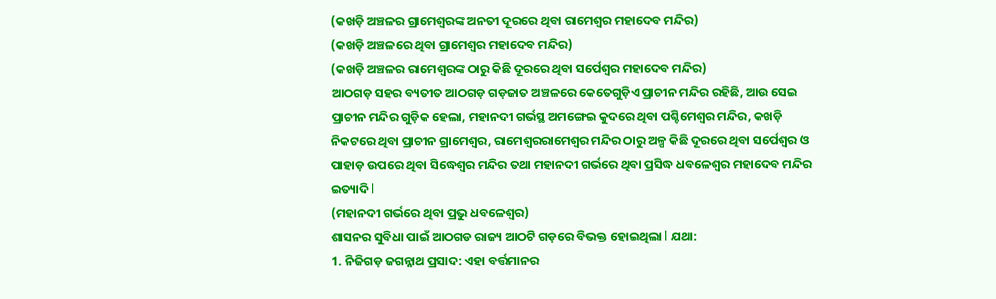(କଖଡ଼ି ଅଞ୍ଚଳର ଗ୍ରାମେଶ୍ବରଙ୍କ ଅନତୀ ଦୂରରେ ଥିବା ରାମେଶ୍ୱର ମହାଦେବ ମନ୍ଦିର)
(କଖଡ଼ି ଅଞ୍ଚଳରେ ଥିବା ଗ୍ରାମେଶ୍ବର ମହାଦେବ ମନ୍ଦିର)
(କଖଡ଼ି ଅଞ୍ଚଳର ରାମେଶ୍ୱରଙ୍କ ଠାରୁ କିଛି ଦୂରରେ ଥିବା ସର୍ପେଶ୍ୱର ମହାଦେବ ମନ୍ଦିର)
ଆଠଗଡ଼ ସହର ବ୍ୟତୀତ ଆଠଗଡ଼ ଗଡ଼ଜାତ ଅଞ୍ଚଳରେ କେତେଗୁଡ଼ିଏ ପ୍ରାଚୀନ ମନ୍ଦିର ରହିଛି, ଆଉ ସେଇ ପ୍ରାଚୀନ ମନ୍ଦିର ଗୁଡ଼ିକ ହେଲା, ମହାନଦୀ ଗର୍ଭସ୍ଥ ଅମଙ୍ଗେଇ କୁଦରେ ଥିବା ପଶ୍ଚିମେଶ୍ୱର ମନ୍ଦିର, କଖଡ଼ି ନିକଟରେ ଥିବା ପ୍ରାଚୀନ ଗ୍ରାମେଶ୍ବର, ରାମେଶ୍ୱରରାମେଶ୍ୱର ମନ୍ଦିର ଠାରୁ ଅଳ୍ପ କିଛି ଦୂରରେ ଥିବା ସର୍ପେଶ୍ୱର ଓ ପାହାଡ଼ ଉପରେ ଥିବା ସିଦ୍ଧେଶ୍ୱର ମନ୍ଦିର ତଥା ମହାନଦୀ ଗର୍ଭରେ ଥିବା ପ୍ରସିଦ୍ଧ ଧବଳେଶ୍ୱର ମହାଦେବ ମନ୍ଦିର ଇତ୍ୟାଦି l
(ମହାନଦୀ ଗର୍ଭରେ ଥିବା ପ୍ରଭୁ ଧବଳେଶ୍ୱର)
ଶାସନର ସୁବିଧା ପାଇଁ ଆଠଗଡ ରାଜ୍ୟ ଆଠଟି ଗଡ଼ରେ ବିଭକ୍ତ ହୋଇଥିଲା l ଯଥା:
1. ନିଜିଗଡ଼ ଜଗନ୍ନାଥ ପ୍ରସାଦ: ଏହା ବର୍ତ୍ତମାନର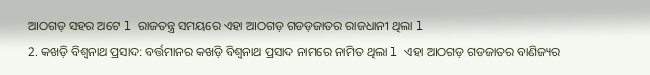ଆଠଗଡ଼ ସହର ଅଟେ l ରାଜତନ୍ତ୍ର ସମୟରେ ଏହା ଆଠଗଡ଼ ଗଡଡ଼ଜାତର ରାଜଧାନୀ ଥିଲା l
2. କଖଡ଼ି ବିଶ୍ୱନାଥ ପ୍ରସାଦ: ବର୍ତ୍ତମାନର କଖଡ଼ି ବିଶ୍ୱନାଥ ପ୍ରସାଦ ନାମରେ ନାମିତ ଥିଲା l ଏହା ଆଠଗଡ଼ ଗଡଜାତର ବାଣିଜ୍ୟର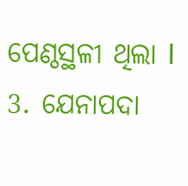ପେଣ୍ଠସ୍ଥଳୀ ଥିଲା l
3. ଯେନାପଦା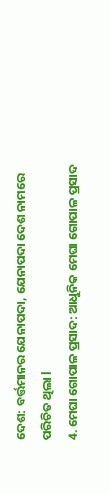ଦେଶ: ବର୍ତ୍ତମାନର ଯେନାପଦା, ଯେନାପଦା ଦେଶ ନାମରେ ପରିଚିତ ଥିଲା l
4. ମେଘା ଗୋପାଳ ପ୍ରସାଦ: ଆଧୁନିକ ମେଘା ଗୋପାଳ ପ୍ରସାଦ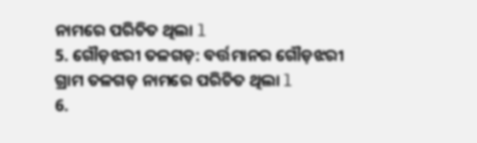ନାମରେ ପରିଚିତ ଥିଲା l
5. ଗୌଡ଼ଝରୀ ତଳଗଡ଼: ବର୍ତ୍ତମାନର ଗୌଡ଼ଝରୀ ଗ୍ରାମ ତଳଗଡ଼ ନାମରେ ପରିଚିତ ଥିଲା l
6.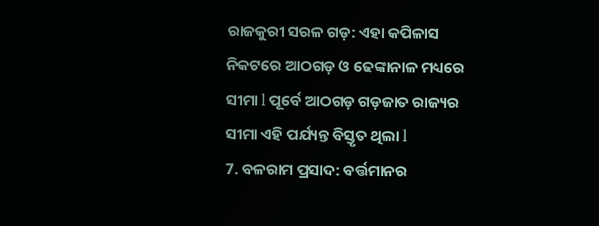ରାଜକୁରୀ ସରଳ ଗଡ଼: ଏହା କପିଳାସ ନିକଟରେ ଆଠଗଡ଼ ଓ ଢେଙ୍କାନାଳ ମଧ୍ୟରେ ସୀମା l ପୂର୍ବେ ଆଠଗଡ଼ ଗଡ଼ଜାତ ରାଜ୍ୟର ସୀମା ଏହି ପର୍ଯ୍ୟନ୍ତ ବିସ୍ତୃତ ଥିଲା l
7. ବଳରାମ ପ୍ରସାଦ: ବର୍ତ୍ତମାନର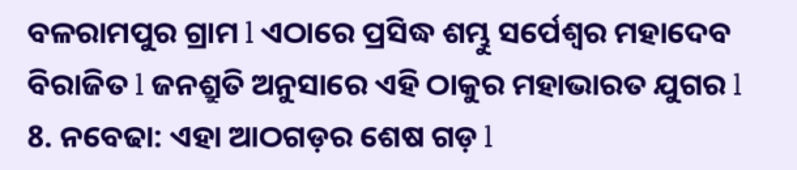ବଳରାମପୁର ଗ୍ରାମ l ଏଠାରେ ପ୍ରସିଦ୍ଧ ଶମ୍ଭୁ ସର୍ପେଶ୍ୱର ମହାଦେବ ବିରାଜିତ l ଜନଶ୍ରୁତି ଅନୁସାରେ ଏହି ଠାକୁର ମହାଭାରତ ଯୁଗର l
8. ନବେଢା: ଏହା ଆଠଗଡ଼ର ଶେଷ ଗଡ଼ l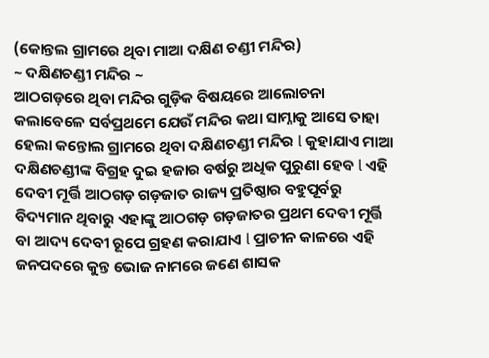(କୋନ୍ତଲ ଗ୍ରାମରେ ଥିବା ମାଆ ଦକ୍ଷିଣ ଚଣ୍ଡୀ ମନ୍ଦିର)
~ ଦକ୍ଷିଣଚଣ୍ଡୀ ମନ୍ଦିର ~
ଆଠଗଡ଼ରେ ଥିବା ମନ୍ଦିର ଗୁଡ଼ିକ ବିଷୟରେ ଆଲୋଚନା କଲାବେଳେ ସର୍ବପ୍ରଥମେ ଯେଉଁ ମନ୍ଦିର କଥା ସାମ୍ନାକୁ ଆସେ ତାହା ହେଲା କନ୍ତୋଲ ଗ୍ରାମରେ ଥିବା ଦକ୍ଷିଣଚଣ୍ଡୀ ମନ୍ଦିର l କୁହାଯାଏ ମାଆ ଦକ୍ଷିଣଚଣ୍ଡୀଙ୍କ ବିଗ୍ରହ ଦୁଇ ହଜାର ବର୍ଷରୁ ଅଧିକ ପୁରୁଣା ହେବ l ଏହି ଦେବୀ ମୂର୍ତ୍ତି ଆଠଗଡ଼ ଗଡ଼ଜାତ ରାଜ୍ୟ ପ୍ରତିଷ୍ଠାର ବହୁପୂର୍ବରୁ ବିଦ୍ୟମାନ ଥିବାରୁ ଏହାଙ୍କୁ ଆଠଗଡ଼ ଗଡ଼ଜାତର ପ୍ରଥମ ଦେବୀ ମୂର୍ତ୍ତି ବା ଆଦ୍ୟ ଦେବୀ ରୂପେ ଗ୍ରହଣ କରାଯାଏ l ପ୍ରାଚୀନ କାଳରେ ଏହି ଜନପଦରେ କୁନ୍ତ ଭୋଜ ନାମରେ ଜଣେ ଶାସକ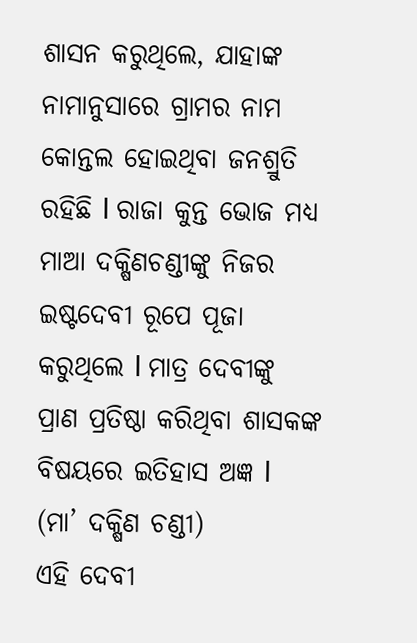ଶାସନ କରୁଥିଲେ, ଯାହାଙ୍କ ନାମାନୁସାରେ ଗ୍ରାମର ନାମ କୋନ୍ତଲ ହୋଇଥିବା ଜନଶ୍ରୁତି ରହିଛି l ରାଜା କୁନ୍ତ ଭୋଜ ମଧ୍ୟ  ମାଆ ଦକ୍ଷିଣଚଣ୍ଡୀଙ୍କୁ ନିଜର ଇଷ୍ଟଦେବୀ ରୂପେ ପୂଜା କରୁଥିଲେ l ମାତ୍ର ଦେବୀଙ୍କୁ ପ୍ରାଣ ପ୍ରତିଷ୍ଠା କରିଥିବା ଶାସକଙ୍କ ବିଷୟରେ ଇତିହାସ ଅଜ୍ଞ l
(ମା’ ଦକ୍ଷିଣ ଚଣ୍ଡୀ)
ଏହି ଦେବୀ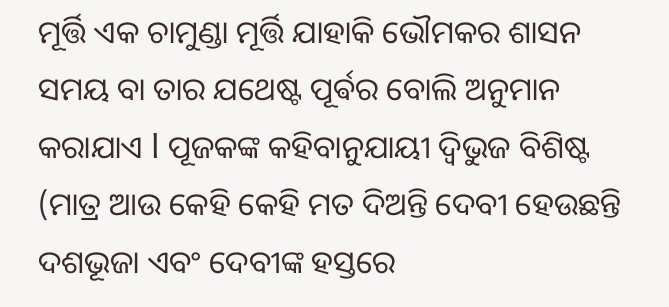ମୂର୍ତ୍ତି ଏକ ଚାମୁଣ୍ଡା ମୂର୍ତ୍ତି ଯାହାକି ଭୌମକର ଶାସନ ସମୟ ବା ତାର ଯଥେଷ୍ଟ ପୂର୍ଵର ବୋଲି ଅନୁମାନ କରାଯାଏ l ପୂଜକଙ୍କ କହିବାନୁଯାୟୀ ଦ୍ବିଭୁଜ ବିଶିଷ୍ଟ (ମାତ୍ର ଆଉ କେହି କେହି ମତ ଦିଅନ୍ତି ଦେବୀ ହେଉଛନ୍ତି ଦଶଭୂଜା ଏବଂ ଦେବୀଙ୍କ ହସ୍ତରେ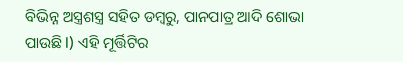ବିଭିନ୍ନ ଅସ୍ତ୍ରଶସ୍ତ୍ର ସହିତ ଡମ୍ବରୁ, ପାନପାତ୍ର ଆଦି ଶୋଭା ପାଉଛି l) ଏହି ମୂର୍ତ୍ତିଟିର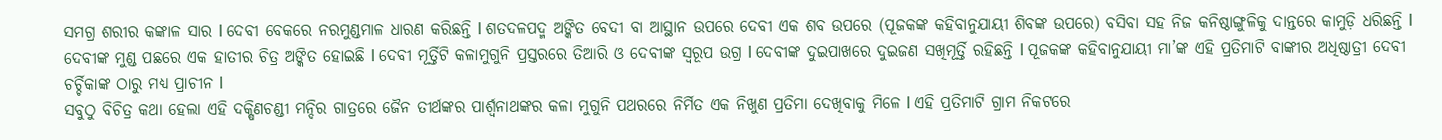ସମଗ୍ର ଶରୀର କଙ୍କାଳ ସାର l ଦେବୀ ବେକରେ ନରମୁଣ୍ଡମାଳ ଧାରଣ କରିଛନ୍ତି l ଶତଦଳପଦ୍ମ ଅଙ୍କିତ ବେଦୀ ବା ଆସ୍ଥାନ ଉପରେ ଦେବୀ ଏକ ଶବ ଉପରେ (ପୂଜକଙ୍କ କହିବାନୁଯାୟୀ ଶିବଙ୍କ ଉପରେ) ବସିବା ସହ ନିଜ କନିଷ୍ଠାଙ୍ଗୁଳିକୁ ଦାନ୍ତରେ କାମୁଡ଼ି ଧରିଛନ୍ତି l ଦେବୀଙ୍କ ମୁଣ୍ଡ ପଛରେ ଏକ ହାତୀର ଚିତ୍ର ଅଙ୍କିତ ହୋଇଛି l ଦେବୀ ମୂର୍ତ୍ତିଟି କଳାମୁଗୁନି ପ୍ରସ୍ତରରେ ତିଆରି ଓ ଦେବୀଙ୍କ ସ୍ୱରୂପ ଉଗ୍ର l ଦେବୀଙ୍କ ଦୁଇପାଖରେ ଦୁଇଜଣ ସଖିମୂର୍ତ୍ତି ରହିଛନ୍ତି l ପୂଜକଙ୍କ କହିବାନୁଯାୟୀ ମା’ଙ୍କ ଏହି ପ୍ରତିମାଟି ବାଙ୍କୀର ଅଧିଷ୍ଠାତ୍ରୀ ଦେବୀ ଚର୍ଚ୍ଚିକାଙ୍କ ଠାରୁ ମଧ୍ୟ ପ୍ରାଚୀନ l
ସବୁଠୁ ବିଚିତ୍ର କଥା ହେଲା ଏହି ଦକ୍ଷିଣଚଣ୍ଡୀ ମନ୍ଦିର ଗାତ୍ରରେ ଜୈନ ତୀର୍ଥଙ୍କର ପାର୍ଶ୍ୱନାଥଙ୍କର କଳା ମୁଗୁନି ପଥରରେ ନିର୍ମିତ ଏକ ନିଖୁଣ ପ୍ରତିମା ଦେଖିବାକୁ ମିଳେ l ଏହି ପ୍ରତିମାଟି ଗ୍ରାମ ନିକଟରେ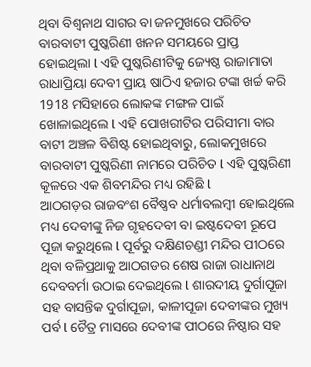ଥିବା ବିଶ୍ୱନାଥ ସାଗର ବା ଜନମୁଖରେ ପରିଚିତ ବାରବାଟୀ ପୁଷ୍କରିଣୀ ଖନନ ସମୟରେ ପ୍ରାପ୍ତ ହୋଇଥିଲା l ଏହି ପୁଷ୍କରିଣୀଟିକୁ ଜ୍ୟେଷ୍ଠ ରାଜାମାତା ରାଧାପ୍ରିୟା ଦେବୀ ପ୍ରାୟ ଷାଠିଏ ହଜାର ଟଙ୍କା ଖର୍ଚ୍ଚ କରି 1918 ମସିହାରେ ଲୋକଙ୍କ ମଙ୍ଗଳ ପାଇଁ ଖୋଳାଇଥିଲେ l ଏହି ପୋଖରୀଟିର ପରିସୀମା ବାର ବାଟୀ ଅଞ୍ଚଳ ବିଶିଷ୍ଟ ହୋଇଥିବାରୁ, ଲୋକମୁଖରେ ବାରବାଟୀ ପୁଷ୍କରିଣୀ ନାମରେ ପରିଚିତ l ଏହି ପୁଷ୍କରିଣୀ କୂଳରେ ଏକ ଶିବମନ୍ଦିର ମଧ୍ୟ ରହିଛି l
ଆଠଗଡ଼ର ରାଜବଂଶ ବୈଷ୍ଣବ ଧର୍ମାବଲମ୍ବୀ ହୋଇଥିଲେ ମଧ୍ୟ ଦେବୀଙ୍କୁ ନିଜ ଗୃହଦେବୀ ବା ଇଷ୍ଟଦେବୀ ରୂପେ ପୂଜା କରୁଥିଲେ l ପୂର୍ବରୁ ଦକ୍ଷିଣଚଣ୍ଡୀ ମନ୍ଦିର ପୀଠରେ ଥିବା ବଳିପ୍ରଥାକୁ ଆଠଗଡର ଶେଷ ରାଜା ରାଧାନାଥ ଦେବବର୍ମା ଉଠାଇ ଦେଇଥିଲେ l ଶାରଦୀୟ ଦୁର୍ଗାପୂଜା ସହ ବାସନ୍ତିକ ଦୁର୍ଗାପୂଜା, କାଳୀପୂଜା ଦେବୀଙ୍କର ମୁଖ୍ୟ ପର୍ବ l ଚୈତ୍ର ମାସରେ ଦେବୀଙ୍କ ପୀଠରେ ନିଷ୍ଠାର ସହ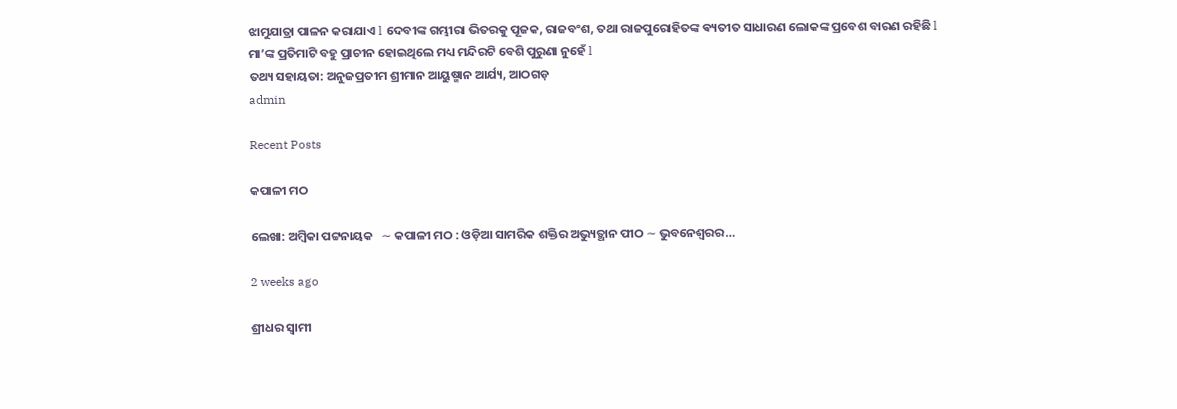ଝାମୁଯାତ୍ରା ପାଳନ କରାଯାଏ l ଦେବୀଙ୍କ ଗମ୍ଭୀରା ଭିତରକୁ ପୂଜକ, ରାଜବଂଶ, ତଥା ରାଜପୁରୋହିତଙ୍କ ଵ୍ୟତୀତ ସାଧାରଣ ଲୋକଙ୍କ ପ୍ରବେଶ ବାରଣ ରହିଛି l ମା’ଙ୍କ ପ୍ରତିମାଟି ବହୁ ପ୍ରାଚୀନ ହୋଇଥିଲେ ମଧ୍ୟ ମନ୍ଦିରଟି ବେଶି ପୁରୁଣା ନୁହେଁ l
ତଥ୍ୟ ସହାୟତା: ଅନୁଜପ୍ରତୀମ ଶ୍ରୀମାନ ଆୟୁଷ୍ମାନ ଆର୍ଯ୍ୟ, ଆଠଗଡ଼
admin

Recent Posts

କପାଳୀ ମଠ

ଲେଖା: ଅମ୍ବିକା ପଟ୍ଟନାୟକ   ∼ କପାଳୀ ମଠ : ଓଡ଼ିଆ ସାମରିକ ଶକ୍ତିର ଅଭ୍ୟୁତ୍ଥାନ ପୀଠ ∼ ଭୁବନେଶ୍ୱରର…

2 weeks ago

ଶ୍ରୀଧର ସ୍ୱାମୀ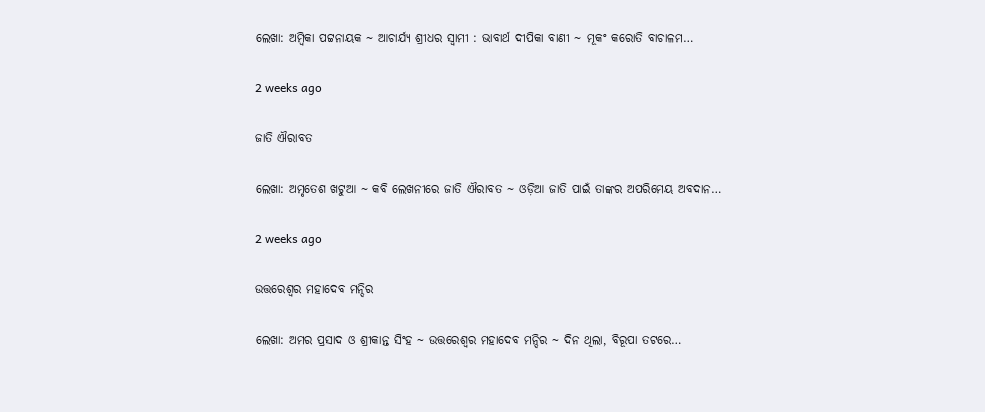ଲେଖା: ଅମ୍ବିକା ପଟ୍ଟନାୟକ ∼ ଆଚାର୍ଯ୍ୟ ଶ୍ରୀଧର ସ୍ୱାମୀ : ଭାବାର୍ଥ ଦୀପିକା ବାଣୀ ∼ ମୂକଂ କରୋତି ବାଚାଳମ…

2 weeks ago

ଜାତି ଐରାବତ

ଲେଖା: ଅମୃତେଶ ଖଟୁଆ ∼ କବି ଲେଖନୀରେ ଜାତି ଐରାବତ ∼ ଓଡ଼ିଆ ଜାତି ପାଇଁ ତାଙ୍କର ଅପରିମେୟ ଅବଦାନ…

2 weeks ago

ଉତ୍ତରେଶ୍ଵର ମହାଦେବ ମନ୍ଦିର

ଲେଖା: ଅମର ପ୍ରସାଦ ଓ ଶ୍ରୀକାନ୍ତ ସିଂହ ~ ଉତ୍ତରେଶ୍ଵର ମହାଦେବ ମନ୍ଦିର ~ ଦିନ ଥିଲା, ବିରୂପା ତଟରେ…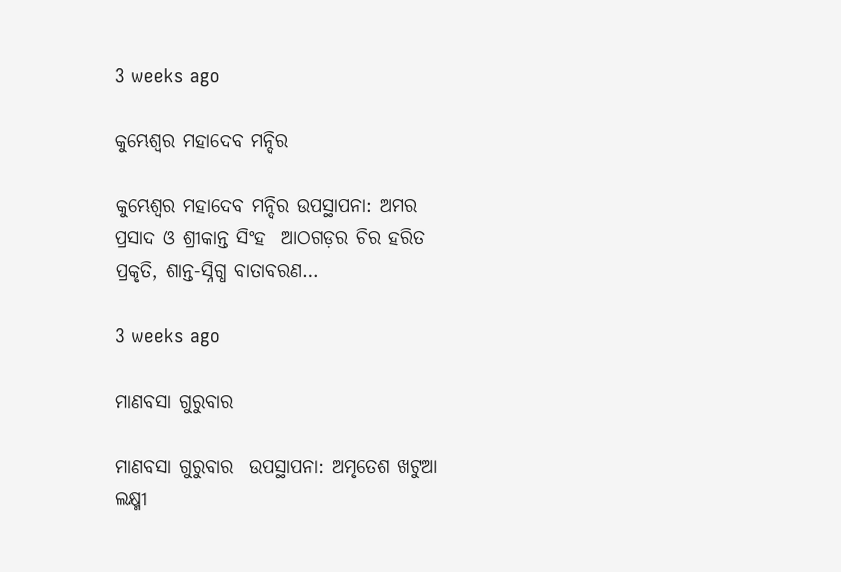3 weeks ago

କୁମ୍ଭେଶ୍ୱର ମହାଦେବ ମନ୍ଦିର

କୁମ୍ଭେଶ୍ୱର ମହାଦେବ ମନ୍ଦିର ଉପସ୍ଥାପନା: ଅମର ପ୍ରସାଦ ଓ ଶ୍ରୀକାନ୍ତ ସିଂହ  ଆଠଗଡ଼ର ଚିର ହରିତ ପ୍ରକୃତି, ଶାନ୍ତ-ସ୍ନିଗ୍ଧ ବାତାବରଣ…

3 weeks ago

ମାଣବସା ଗୁରୁବାର

ମାଣବସା ଗୁରୁବାର  ଉପସ୍ଥାପନା: ଅମୃତେଶ ଖଟୁଆ ଲକ୍ଷ୍ମୀ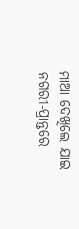ମାଆ ଦେଖିଲେ ଯାଇ ନଗରୀ-ପ୍ରାନ୍ତରେ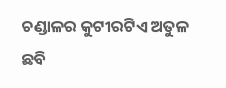ଚଣ୍ଡାଳର କୁଟୀରଟିଏ ଅତୁଳ ଛବି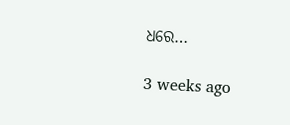ଧରେ…

3 weeks ago